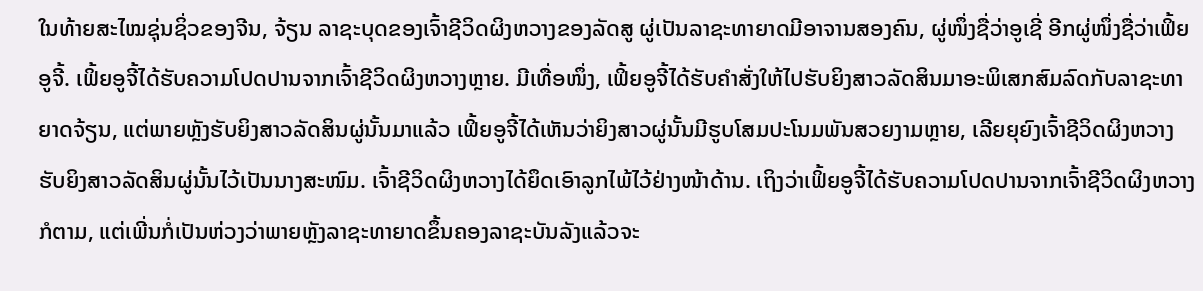ໃນທ້າຍສະໄໝຊຸ່ນຊິ່ວຂອງຈີນ, ຈ້ຽນ ລາຊະບຸດຂອງເຈົ້າຊີວິດຜິງຫວາງຂອງລັດສູ ຜູ່ເປັນລາຊະທາຍາດມີອາຈານສອງຄົນ, ຜູ່ໜຶ່ງຊື່ວ່າອູເຊີ່ ອີກຜູ່ໜຶ່ງຊື່ວ່າເຟິ້ຍອູຈີ້. ເຟິ້ຍອູຈີ້ໄດ້ຮັບຄວາມໂປດປານຈາກເຈົ້າຊີວິດຜິງຫວາງຫຼາຍ. ມີເທື່ອໜຶ່ງ, ເຟິ້ຍອູຈີ້ໄດ້ຮັບຄຳສັ່ງໃຫ້ໄປຮັບຍິງສາວລັດສິນມາອະພິເສກສົມລົດກັບລາຊະທາຍາດຈ້ຽນ, ແຕ່ພາຍຫຼັງຮັບຍິງສາວລັດສິນຜູ່ນັ້ນມາແລ້ວ ເຟິ້ຍອູຈີ້ໄດ້ເຫັນວ່າຍິງສາວຜູ່ນັ້ນມີຮູບໂສມປະໂນມພັນສວຍງາມຫຼາຍ, ເລີຍຍຸຍົງເຈົ້າຊີວິດຜິງຫວາງຮັບຍິງສາວລັດສິນຜູ່ນັ້ນໄວ້ເປັນນາງສະໜົມ. ເຈົ້າຊີວິດຜິງຫວາງໄດ້ຍຶດເອົາລູກໄພ້ໄວ້ຢ່າງໜ້າດ້ານ. ເຖິງວ່າເຟິ້ຍອູຈີ້ໄດ້ຮັບຄວາມໂປດປານຈາກເຈົ້າຊີວິດຜິງຫວາງກໍຕາມ, ແຕ່ເພີ່ນກໍ່ເປັນຫ່ວງວ່າພາຍຫຼັງລາຊະທາຍາດຂຶ້ນຄອງລາຊະບັນລັງແລ້ວຈະ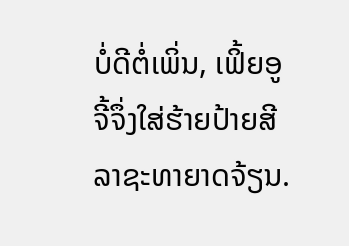ບໍ່ດີຕໍ່ເພິ່ນ, ເຟິ້ຍອູຈີ້ຈຶ່ງໃສ່ຮ້າຍປ້າຍສີລາຊະທາຍາດຈ້ຽນ.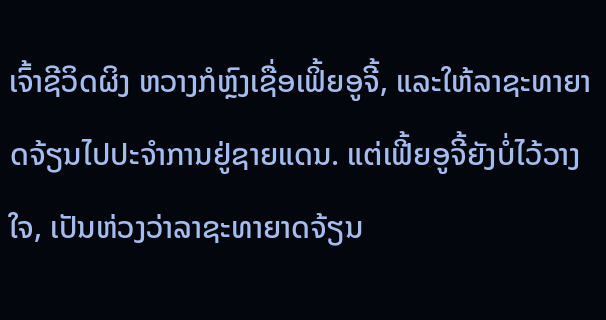ເຈົ້າຊີວິດຜິງ ຫວາງກໍຫຼົງເຊື່ອເຟິ້ຍອູຈີ້, ແລະໃຫ້ລາຊະທາຍາດຈ້ຽນໄປປະຈຳການຢູ່ຊາຍແດນ. ແຕ່ເຟີ້ຍອູຈີ້ຍັງບໍ່ໄວ້ວາງໃຈ, ເປັນຫ່ວງວ່າລາຊະທາຍາດຈ້ຽນ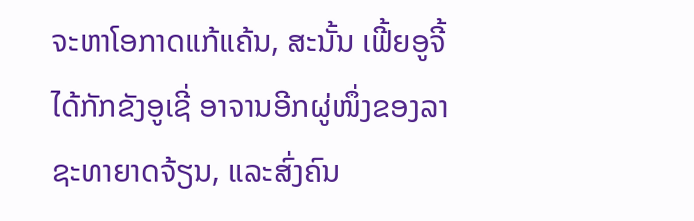ຈະຫາໂອກາດແກ້ແຄ້ນ, ສະນັ້ນ ເຟີ້ຍອູຈີ້ໄດ້ກັກຂັງອູເຊີ່ ອາຈານອີກຜູ່ໜຶ່ງຂອງລາຊະທາຍາດຈ້ຽນ, ແລະສົ່ງຄົນ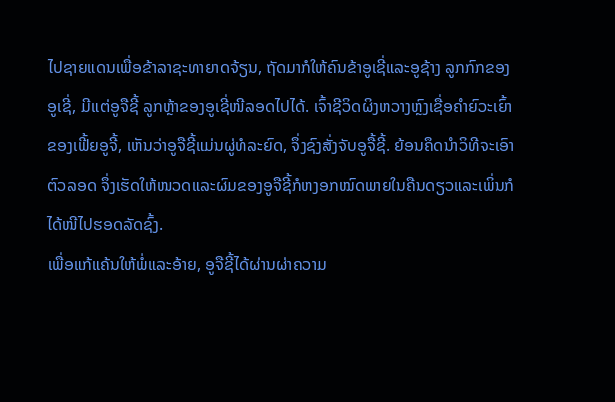ໄປຊາຍແດນເພື່ອຂ້າລາຊະທາຍາດຈ້ຽນ, ຖັດມາກໍໃຫ້ຄົນຂ້າອູເຊີ່ແລະອູຊ້າງ ລູກກົກຂອງອູເຊີ່, ມີແຕ່ອູຈືຊີ້ ລູກຫຼ້າຂອງອູເຊີ່ໜີລອດໄປໄດ້. ເຈົ້າຊີວິດຜິງຫວາງຫຼົງເຊື່ອຄຳຍົວະເຍົ້າຂອງເຟີ້ຍອູຈີ້, ເຫັນວ່າອູຈືຊີ້ແມ່ນຜູ່ທໍລະຍົດ, ຈຶ່ງຊົງສັ່ງຈັບອູຈື້ຊີ້. ຍ້ອນຄຶດນຳວິທີຈະເອົາຕົວລອດ ຈຶ່ງເຮັດໃຫ້ໜວດແລະຜົມຂອງອູຈືຊີ້ກໍຫງອກໝົດພາຍໃນຄືນດຽວແລະເພິ່ນກໍໄດ້ໜີໄປຮອດລັດຊົ້ງ.
ເພື່ອແກ້ແຄ້ນໃຫ້ພໍ່ແລະອ້າຍ, ອູຈືຊີ້ໄດ້ຜ່ານຜ່າຄວາມ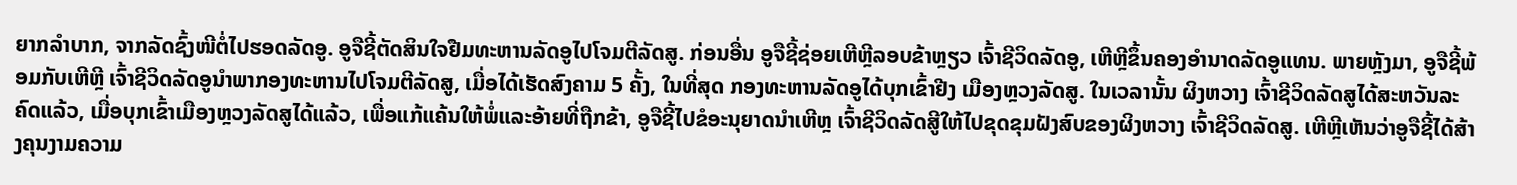ຍາກລຳບາກ, ຈາກລັດຊົ້ງໜີຕໍ່ໄປຮອດລັດອູ. ອູຈືຊີ້ຕັດສິນໃຈຢືມທະຫານລັດອູໄປໂຈມຕີລັດສູ. ກ່ອນອື່ນ ອູຈືຊີ້ຊ່ອຍເຫີຫຼີລອບຂ້າຫຼຽວ ເຈົ້າຊີວິດລັດອູ, ເຫີຫຼີຂຶ້ນຄອງອຳນາດລັດອູແທນ. ພາຍຫຼັງມາ, ອູຈືຊີ້ພ້ອມກັບເຫີຫຼີ ເຈົ້າຊີວິດລັດອູນຳພາກອງທະຫານໄປໂຈມຕີລັດສູ, ເມື່ອໄດ້ເຮັດສົງຄາມ 5 ຄັ້ງ, ໃນທີ່ສຸດ ກອງທະຫານລັດອູໄດ້ບຸກເຂົ້າຢີງ ເມືອງຫຼວງລັດສູ. ໃນເວລານັ້ນ ຜິງຫວາງ ເຈົ້າຊີວິດລັດສູໄດ້ສະຫວັນລະຄົດແລ້ວ, ເມື່ອບຸກເຂົ້າເມືອງຫຼວງລັດສູໄດ້ແລ້ວ, ເພື່ອແກ້ແຄ້ນໃຫ້ພໍ່ແລະອ້າຍທີ່ຖືກຂ້າ, ອູຈືຊີ້ໄປຂໍອະນຸຍາດນຳເຫີຫຼ ເຈົ້າຊີວິດລັດສູີໃຫ້ໄປຂຸດຂຸມຝັງສົບຂອງຜິງຫວາງ ເຈົ້າຊີວິດລັດສູ. ເຫີຫຼີເຫັນວ່າອູຈືຊີ້ໄດ້ສ້າງຄຸນງາມຄວາມ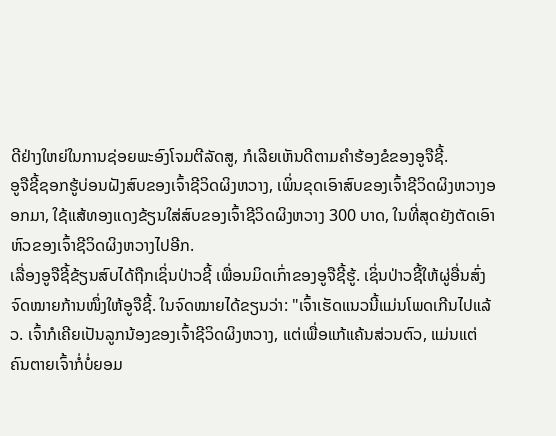ດີຢ່າງໃຫຍ່ໃນການຊ່ອຍພະອົງໂຈມຕີລັດສູ, ກໍເລີຍເຫັນດີຕາມຄຳຮ້ອງຂໍຂອງອູຈືຊີ້.
ອູຈືຊີ້ຊອກຮູ້ບ່ອນຝັງສົບຂອງເຈົ້າຊີວິດຜິງຫວາງ, ເພິ່ນຂຸດເອົາສົບຂອງເຈົ້າຊີວິດຜິງຫວາງອອກມາ, ໃຊ້ແສ້ທອງແດງຂ້ຽນໃສ່ສົບຂອງເຈົ້າຊີວິດຜິງຫວາງ 300 ບາດ, ໃນທີ່ສຸດຍັງຕັດເອົາຫົວຂອງເຈົ້າຊີວິດຜິງຫວາງໄປອີກ.
ເລື່ອງອູຈືຊີ້ຂ້ຽນສົບໄດ້ຖືກເຊິ່ນປ່າວຊີ້ ເພື່ອນມິດເກົ່າຂອງອູຈືຊີ້ຮູ້. ເຊິ່ນປ່າວຊີ້ໃຫ້ຜູ່ອື່ນສົ່ງຈົດໝາຍກ້ານໜຶ່ງໃຫ້ອູຈືຊີ້. ໃນຈົດໝາຍໄດ້ຂຽນວ່າ: "ເຈົ້າເຮັດແນວນີ້ແມ່ນໂພດເກີນໄປແລ້ວ. ເຈົ້າກໍເຄີຍເປັນລູກນ້ອງຂອງເຈົ້າຊີວິດຜິງຫວາງ, ແຕ່ເພື່ອແກ້ແຄ້ນສ່ວນຕົວ, ແມ່ນແຕ່ຄົນຕາຍເຈົ້າກໍ່ບໍ່ຍອມ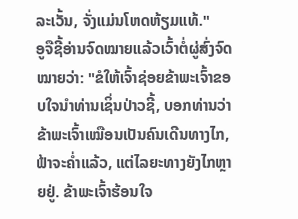ລະເວັ້ນ, ຈັ່ງແມ່ນໂຫດຫ້ຽມແທ້."
ອູຈືຊີ້ອ່ານຈົດໝາຍແລ້ວເວົ້າຕໍ່ຜູ່ສົ່ງຈົດໝາຍວ່າ: "ຂໍໃຫ້ເຈົ້າຊ່ອຍຂ້າພະເຈົ້າຂອບໃຈນຳທ່ານເຊິ່ນປ່າວຊີ້, ບອກທ່ານວ່າຂ້າພະເຈົ້າເໝືອນເປັນຄົນເດີນທາງໄກ, ຟ້າຈະຄ່ຳແລ້ວ, ແຕ່ໄລຍະທາງຍັງໄກຫຼາຍຢູ່. ຂ້າພະເຈົ້າຮ້ອນໃຈ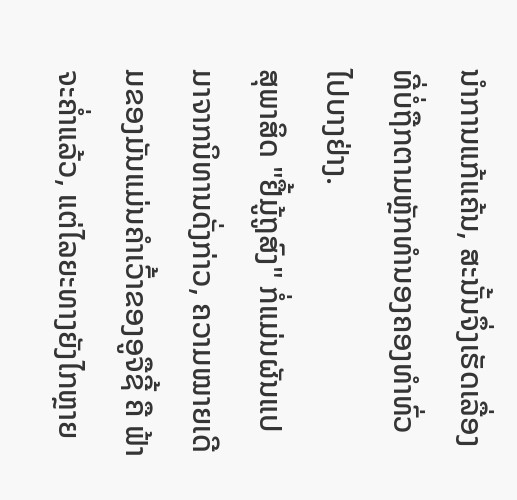ນຳການແກ້ແຄ້ນ, ສະນັ້ນຈຶ່ງເຮັດເລື່ອງທີ່ບໍ່ຖືກຕາມຫຼັກທຳນອງຄອງທຳທົ່ວໄປບາງຢ່າງ.
ສຸພາສິດ "ຢື້ມູ້ຖູສົງ" ກໍ່ແມ່ນຜັນແປມາຈາກນິທານດັ່ງກ່າວ, ຄວາມໝາຍເດີມຂອງມັນແມ່ນຄຳເວົ້າຂອງອູຈືຊີ້ ຄື ຟ້າຈະຄ່ຳແລ້ວ, ແຕ່ໄລຍະທາງຍັງໄກຫຼາຍ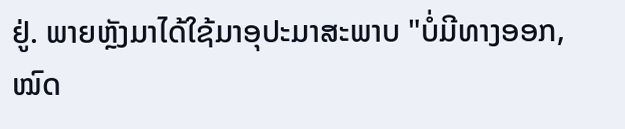ຢູ່. ພາຍຫຼັງມາໄດ້ໃຊ້ມາອຸປະມາສະພາບ "ບໍ່ມີທາງອອກ, ໝົດ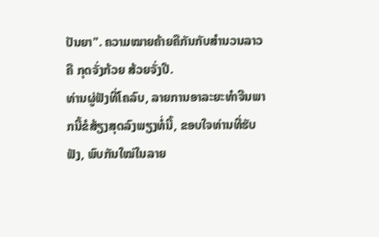ປັນຍາ". ຄວາມໝາຍຄ້າຍຄືກັນກັບສຳນວນລາວ ຄື ກຸດຈັ່ງກ້ວຍ ສ້ວຍຈັ່ງປີ.
ທ່ານຜູ່ຟັງທີ່ໂຄລົບ, ລາຍການອາລະຍະທຳຈີນພາກນີ້ຂໍສ້ຽງສຸດລົງພຽງທໍ່ນີ້, ຂອບໃຈທ່ານທີ່ຮັບຟັງ, ພົບກັນໃໝ່ໃນລາຍ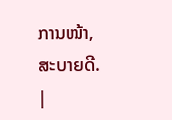ການໜ້າ, ສະບາຍດີ.
|